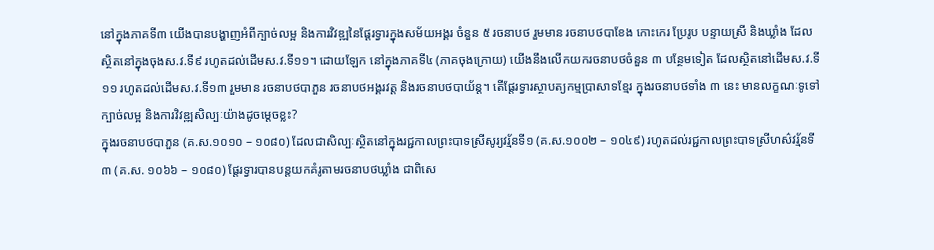នៅក្នុងភាគទី៣ យើងបានបង្ហាញអំពីក្បាច់លម្អ និងការវិវឌ្ឍនៃផ្តែរទ្វារក្នុងសម័យអង្គរ ចំនួន ៥ រចនាបថ រួមមាន រចនាបថបាខែង កោះកេរ ប្រែរូប បន្ទាយស្រី និងឃ្លាំង ដែលស្ថិតនៅក្នុងចុងស.វ.ទី៩ រហូតដល់ដើមស.វ.ទី១១។ ដោយឡែក នៅក្នុងភាគទី៤ (ភាគចុងក្រោយ) យើងនឹងលើកយករចនាបថចំនួន ៣ បន្ថែមទៀត ដែលស្ថិតនៅដើមស.វ.ទី១១ រហូតដល់ដើមស.វ.ទី១៣ រួមមាន រចនាបថបាភួន រចនាបថអង្គរវត្ត និងរចនាបថបាយ័ន្ត។ តើផ្តែរទ្វារស្ថាបត្យកម្មប្រាសាទខ្មែរ ក្នុងរចនាបថទាំង ៣ នេះ មានលក្ខណៈទូទៅ ក្បាច់លម្អ និងការវិវឌ្ឍសិល្បៈយ៉ាងដូចម្តេចខ្លះ?
ក្នុងរចនាបថបាភួន (គ.ស.១០១០ – ១០៨០) ដែលជាសិល្បៈស្ថិតនៅក្នុងរជ្ជកាលព្រះបាទស្រីសូរ្យវរ្ម័នទី១ (គ.ស.១០០២ – ១០៤៩) រហូតដល់រជ្ជកាលព្រះបាទស្រីហស៌វរ្ម័នទី៣ (គ.ស. ១០៦៦ – ១០៨០) ផ្តែរទ្វារបានបន្តយកគំរូតាមរចនាបថឃ្លាំង ជាពិសេ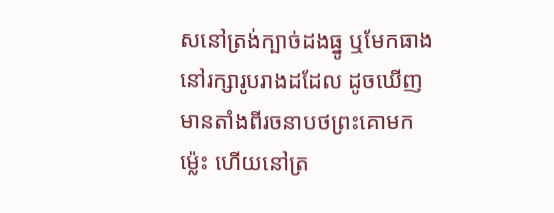សនៅត្រង់ក្បាច់ដងធ្នូ ឬមែកធាងនៅរក្សារូបរាងដដែល ដូចឃើញមានតាំងពីរចនាបថព្រះគោមកម្ល៉េះ ហើយនៅត្រ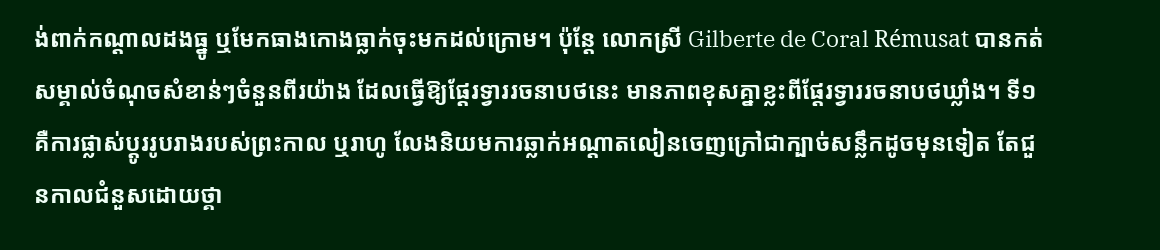ង់ពាក់កណ្តាលដងធ្នូ ឬមែកធាងកោងធ្លាក់ចុះមកដល់ក្រោម។ ប៉ុន្តែ លោកស្រី Gilberte de Coral Rémusat បានកត់សម្គាល់ចំណុចសំខាន់ៗចំនួនពីរយ៉ាង ដែលធ្វើឱ្យផ្តែរទ្វាររចនាបថនេះ មានភាពខុសគ្នាខ្លះពីផ្តែរទ្វាររចនាបថឃ្លាំង។ ទី១ គឺការផ្លាស់ប្តូររូបរាងរបស់ព្រះកាល ឬរាហូ លែងនិយមការឆ្លាក់អណ្តាតលៀនចេញក្រៅជាក្បាច់សន្លឹកដូចមុនទៀត តែជួនកាលជំនួសដោយថ្គា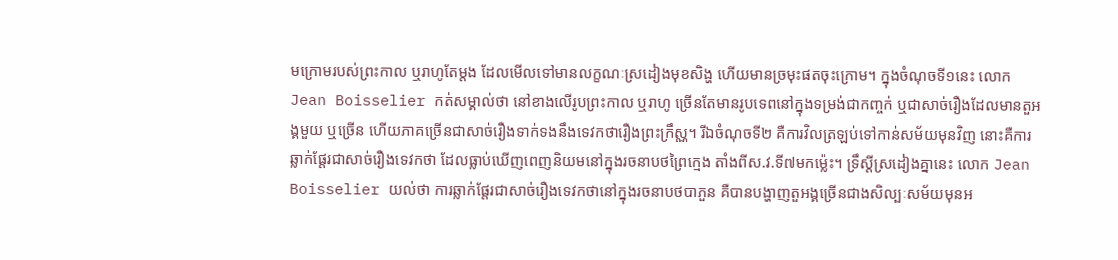មក្រោមរបស់ព្រះកាល ឬរាហូតែម្តង ដែលមើលទៅមានលក្ខណៈស្រដៀងមុខសិង្ហ ហើយមានច្រមុះផតចុះក្រោម។ ក្នុងចំណុចទី១នេះ លោក Jean Boisselier កត់សម្គាល់ថា នៅខាងលើរូបព្រះកាល ឬរាហូ ច្រើនតែមានរូបទេពនៅក្នុងទម្រង់ជាកញ្ចក់ ឬជាសាច់រឿងដែលមានតួអង្គមួយ ឬច្រើន ហើយភាគច្រើនជាសាច់រឿងទាក់ទងនឹងទេវកថារឿងព្រះក្រឹស្ណ។ រីឯចំណុចទី២ គឺការវិលត្រឡប់ទៅកាន់សម័យមុនវិញ នោះគឺការឆ្លាក់ផ្តែរជាសាច់រឿងទេវកថា ដែលធ្លាប់ឃើញពេញនិយមនៅក្នុងរចនាបថព្រៃក្មេង តាំងពីស.វ.ទី៧មកម្ល៉េះ។ ទ្រឹស្តីស្រដៀងគ្នានេះ លោក Jean Boisselier យល់ថា ការឆ្លាក់ផ្តែរជាសាច់រឿងទេវកថានៅក្នុងរចនាបថបាភួន គឺបានបង្ហាញតួអង្គច្រើនជាងសិល្បៈសម័យមុនអ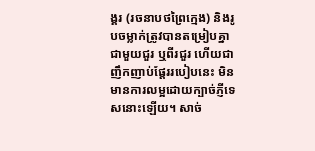ង្គរ (រចនាបថព្រៃក្មេង) និងរូបចម្លាក់ត្រូវបានតម្រៀបគ្នាជាមួយជួរ ឬពីរជួរ ហើយជាញឹកញាប់ផ្តែររបៀបនេះ មិនមានការលម្អដោយក្បាច់ភ្ញីទេសនោះឡើយ។ សាច់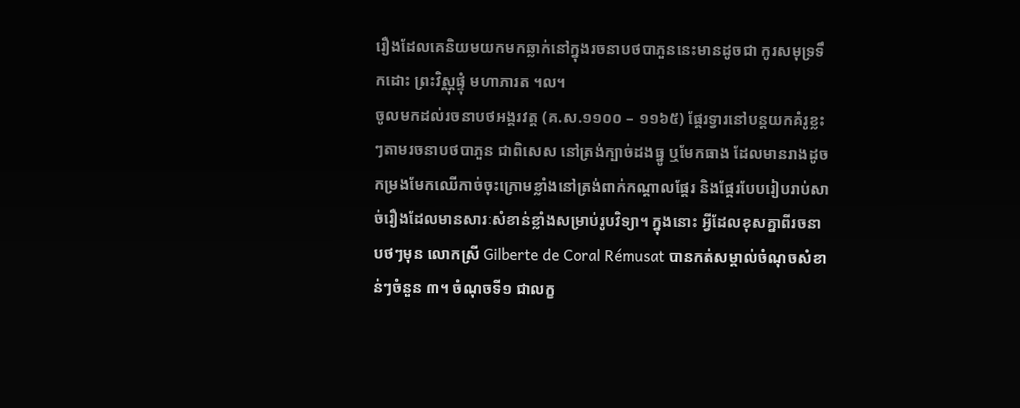រឿងដែលគេនិយមយកមកឆ្លាក់នៅក្នុងរចនាបថបាភួននេះមានដូចជា កូរសមុទ្រទឹកដោះ ព្រះវិស្ណុផ្ទុំ មហាភារត ។ល។
ចូលមកដល់រចនាបថអង្គរវត្ត (គ.ស.១១០០ – ១១៦៥) ផ្តែរទ្វារនៅបន្តយកគំរូខ្លះៗតាមរចនាបថបាភួន ជាពិសេស នៅត្រង់ក្បាច់ដងធ្នូ ឬមែកធាង ដែលមានរាងដូចកម្រងមែកឈើកាច់ចុះក្រោមខ្លាំងនៅត្រង់ពាក់កណ្តាលផ្តែរ និងផ្តែរបែបរៀបរាប់សាច់រឿងដែលមានសារៈសំខាន់ខ្លាំងសម្រាប់រូបវិទ្យា។ ក្នុងនោះ អ្វីដែលខុសគ្នាពីរចនាបថៗមុន លោកស្រី Gilberte de Coral Rémusat បានកត់សម្គាល់ចំណុចសំខាន់ៗចំនួន ៣។ ចំណុចទី១ ជាលក្ខ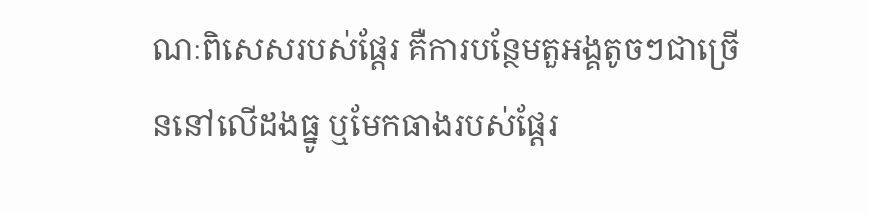ណៈពិសេសរបស់ផ្តែរ គឺការបន្ថែមតួអង្គតូចៗជាច្រើននៅលើដងធ្នូ ឬមែកធាងរបស់ផ្តែរ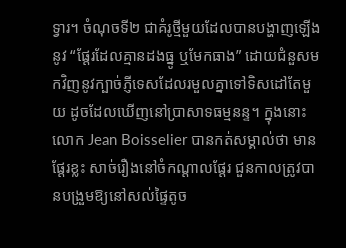ទ្វារ។ ចំណុចទី២ ជាគំរូថ្មីមួយដែលបានបង្ហាញឡើងនូវ “ផ្តែរដែលគ្មានដងធ្នូ ឬមែកធាង” ដោយជំនួសមកវិញនូវក្បាច់ភ្ញីទេសដែលរមួលគ្នាទៅទិសដៅតែមួយ ដូចដែលឃើញនៅប្រាសាទធម្មនន្ទ។ ក្នុងនោះ លោក Jean Boisselier បានកត់សម្គាល់ថា មានផ្តែរខ្លះ សាច់រឿងនៅចំកណ្តាលផ្តែរ ជួនកាលត្រូវបានបង្រួមឱ្យនៅសល់ផ្ទៃតូច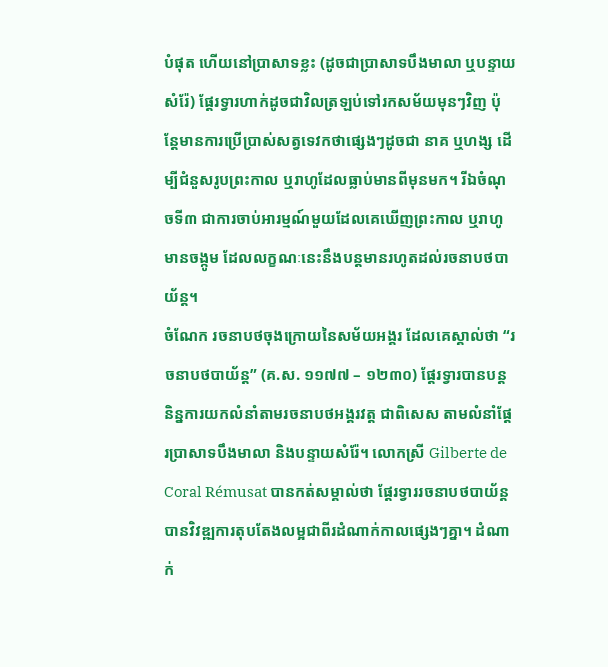បំផុត ហើយនៅប្រាសាទខ្លះ (ដូចជាប្រាសាទបឹងមាលា ឬបន្ទាយសំរ៉ែ) ផ្តែរទ្វារហាក់ដូចជាវិលត្រឡប់ទៅរកសម័យមុនៗវិញ ប៉ុន្តែមានការប្រើប្រាស់សត្វទេវកថាផ្សេងៗដូចជា នាគ ឬហង្ស ដើម្បីជំនួសរូបព្រះកាល ឬរាហូដែលធ្លាប់មានពីមុនមក។ រីឯចំណុចទី៣ ជាការចាប់អារម្មណ៍មួយដែលគេឃើញព្រះកាល ឬរាហូមានចង្កូម ដែលលក្ខណៈនេះនឹងបន្តមានរហូតដល់រចនាបថបាយ័ន្ត។
ចំណែក រចនាបថចុងក្រោយនៃសម័យអង្គរ ដែលគេស្គាល់ថា “រចនាបថបាយ័ន្ត” (គ.ស. ១១៧៧ – ១២៣០) ផ្តែរទ្វារបានបន្តនិន្នការយកលំនាំតាមរចនាបថអង្គរវត្ត ជាពិសេស តាមលំនាំផ្តែរប្រាសាទបឹងមាលា និងបន្ទាយសំរ៉ែ។ លោកស្រី Gilberte de Coral Rémusat បានកត់សម្គាល់ថា ផ្តែរទ្វាររចនាបថបាយ័ន្តបានវិវឌ្ឍការតុបតែងលម្អជាពីរដំណាក់កាលផ្សេងៗគ្នា។ ដំណាក់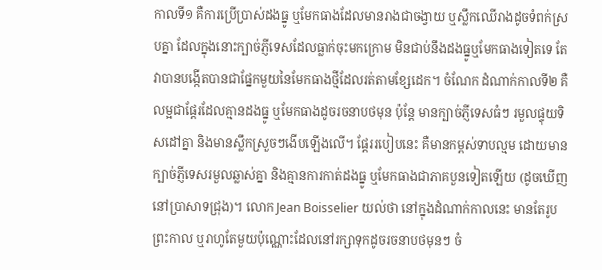កាលទី១ គឺការប្រើប្រាស់ដងធ្នូ ឬមែកធាងដែលមានរាងជាចង្វាយ ឬស្លឹកឈើរាងដូចទំពក់ស្របគ្នា ដែលក្នុងនោះក្បាច់ភ្ញីទេសដែលធ្លាក់ចុះមកក្រោម មិនជាប់នឹងដងធ្នូឬមែកធាងទៀតទេ តែវាបានបង្កើតបានជាផ្នែកមួយនៃមែកធាងថ្មីដែលរត់តាមខ្សែដេក។ ចំណែក ដំណាក់កាលទី២ គឺលម្អជាផ្តែរដែលគ្មានដងធ្នូ ឬមែកធាងដូចរចនាបថមុន ប៉ុន្តែ មានក្បាច់ភ្ញីទេសធំៗ រមួលផ្ទុយទិសដៅគ្នា និងមានស្លឹកស្រួចៗងើបឡើងលើ។ ផ្តែររបៀបនេះ គឺមានកម្ពស់ទាបល្មម ដោយមានក្បាច់ភ្ញីទេសរមួលឆ្លាស់គ្នា និងគ្មានការកាត់ដងធ្នូ ឬមែកធាងជាភាគបួនទៀតឡើយ (ដូចឃើញនៅប្រាសាទជ្រុង)។ លោក Jean Boisselier យល់ថា នៅក្នុងដំណាក់កាលនេះ មានតែរូបព្រះកាល ឬរាហូតែមួយប៉ុណ្ណោះដែលនៅរក្សាទុកដូចរចនាបថមុនៗ ចំ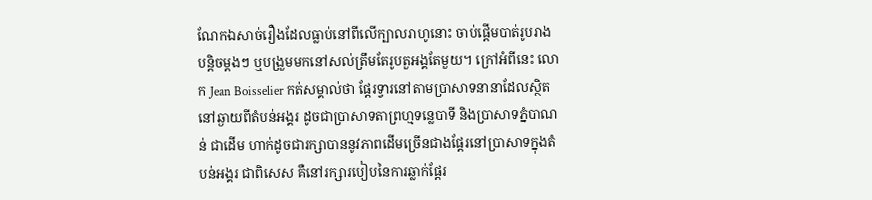ណែកឯសាច់រឿងដែលធ្លាប់នៅពីលើក្បាលរាហូនោះ ចាប់ផ្តើមបាត់រូបរាងបន្តិចម្តងៗ ឬបង្រួមមកនៅសល់ត្រឹមតែរូបតួអង្គតែមួយ។ ក្រៅអំពីនេះ លោក Jean Boisselier កត់សម្គាល់ថា ផ្តែរទ្វារនៅតាមប្រាសាទនានាដែលស្ថិតនៅឆ្ងាយពីតំបន់អង្គរ ដូចជាប្រាសាទតាព្រហ្មទន្លេបាទី និងប្រាសាទភ្នំបាណន់ ជាដើម ហាក់ដូចជារក្សាបាននូវភាពដើមច្រើនជាងផ្តែរនៅប្រាសាទក្នុងតំបន់អង្គរ ជាពិសេស គឺនៅរក្សារបៀបនៃការឆ្លាក់ផ្តែរ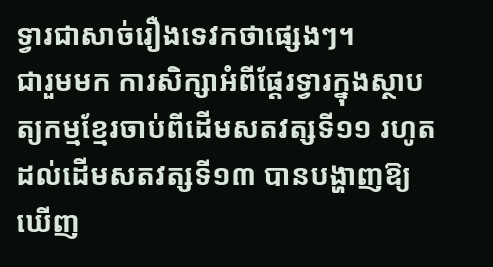ទ្វារជាសាច់រឿងទេវកថាផ្សេងៗ។
ជារួមមក ការសិក្សាអំពីផ្តែរទ្វារក្នុងស្ថាបត្យកម្មខ្មែរចាប់ពីដើមសតវត្សទី១១ រហូតដល់ដើមសតវត្សទី១៣ បានបង្ហាញឱ្យឃើញ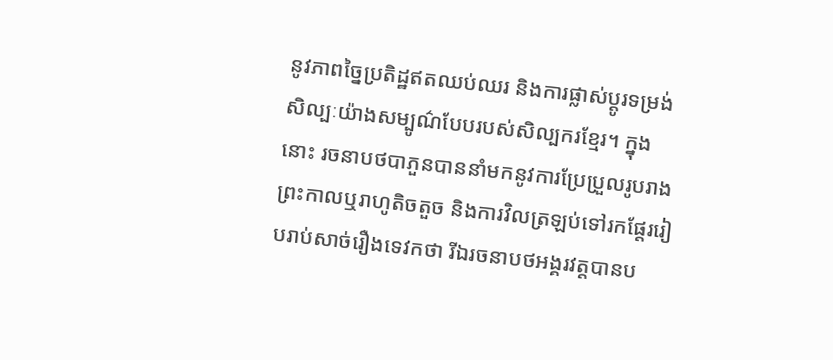នូវភាពច្នៃប្រតិដ្ឋឥតឈប់ឈរ និងការផ្លាស់ប្តូរទម្រង់សិល្បៈយ៉ាងសម្បូណ៌បែបរបស់សិល្បករខ្មែរ។ ក្នុងនោះ រចនាបថបាភួនបាននាំមកនូវការប្រែប្រួលរូបរាងព្រះកាលឬរាហូតិចតួច និងការវិលត្រឡប់ទៅរកផ្តែររៀបរាប់សាច់រឿងទេវកថា រីឯរចនាបថអង្គរវត្តបានប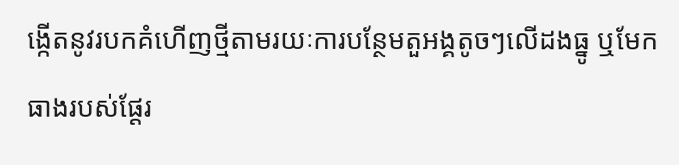ង្កើតនូវរបកគំហើញថ្មីតាមរយៈការបន្ថែមតួអង្គតូចៗលើដងធ្នូ ឬមែកធាងរបស់ផ្តែរ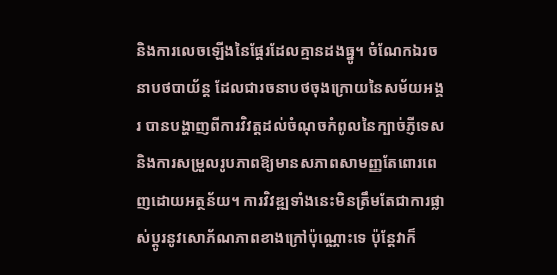និងការលេចឡើងនៃផ្តែរដែលគ្មានដងធ្នូ។ ចំណែកឯរចនាបថបាយ័ន្ត ដែលជារចនាបថចុងក្រោយនៃសម័យអង្គរ បានបង្ហាញពីការវិវត្តដល់ចំណុចកំពូលនៃក្បាច់ភ្ញីទេស និងការសម្រួលរូបភាពឱ្យមានសភាពសាមញ្ញតែពោរពេញដោយអត្ថន័យ។ ការវិវឌ្ឍទាំងនេះមិនត្រឹមតែជាការផ្លាស់ប្តូរនូវសោភ័ណភាពខាងក្រៅប៉ុណ្ណោះទេ ប៉ុន្តែវាក៏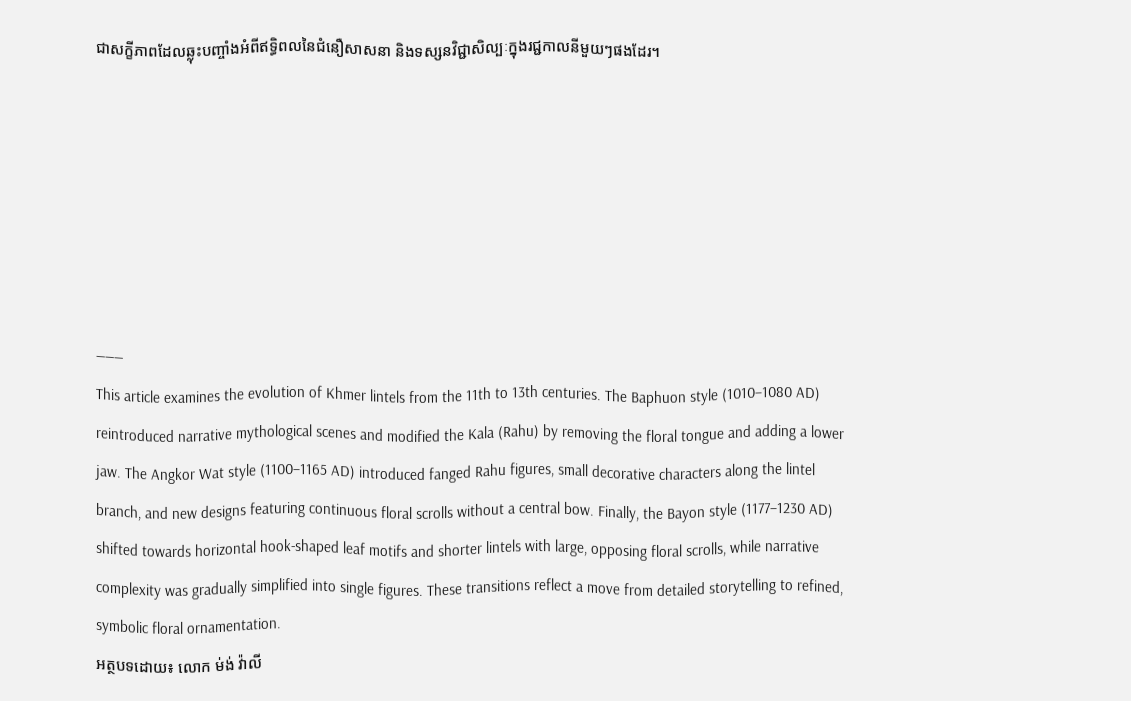ជាសក្ខីភាពដែលឆ្លុះបញ្ចាំងអំពីឥទ្ធិពលនៃជំនឿសាសនា និងទស្សនវិជ្ជាសិល្បៈក្នុងរជ្ជកាលនីមួយៗផងដែរ។







———
This article examines the evolution of Khmer lintels from the 11th to 13th centuries. The Baphuon style (1010–1080 AD) reintroduced narrative mythological scenes and modified the Kala (Rahu) by removing the floral tongue and adding a lower jaw. The Angkor Wat style (1100–1165 AD) introduced fanged Rahu figures, small decorative characters along the lintel branch, and new designs featuring continuous floral scrolls without a central bow. Finally, the Bayon style (1177–1230 AD) shifted towards horizontal hook-shaped leaf motifs and shorter lintels with large, opposing floral scrolls, while narrative complexity was gradually simplified into single figures. These transitions reflect a move from detailed storytelling to refined, symbolic floral ornamentation.
អត្ថបទដោយ៖ លោក ម់ង់ វ៉ាលី